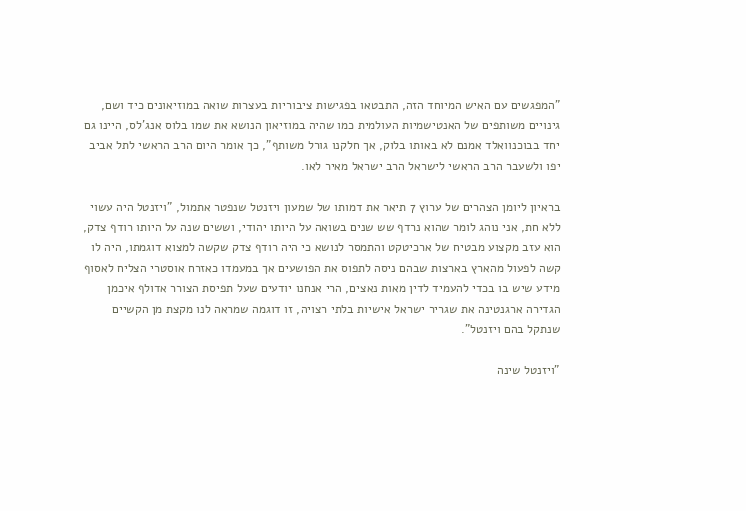"המפגשים עם האיש המיוחד הזה, התבטאו בפגישות ציבוריות בעצרות שואה במוזיאונים כיד ושם, גינויים משותפים של האנטישמיות העולמית כמו שהיה במוזיאון הנושא את שמו בלוס אנג'לס, היינו גם יחד בבוכנוואלד אמנם לא באותו בלוק, אך חלקנו גורל משותף", כך אומר היום הרב הראשי לתל אביב יפו ולשעבר הרב הראשי לישראל הרב ישראל מאיר לאו.

בראיון ליומן הצהרים של ערוץ 7 תיאר את דמותו של שמעון ויזנטל שנפטר אתמול, "ויזנטל היה עשוי ללא חת, אני נוהג לומר שהוא נרדף שש שנים בשואה על היותו יהודי, וששים שנה על היותו רודף צדק, הוא עזב מקצוע מבטיח של ארכיטקט והתמסר לנושא כי היה רודף צדק שקשה למצוא דוגמתו, היה לו קשה לפעול מהארץ בארצות שבהם ניסה לתפוס את הפושעים אך במעמדו כאזרח אוסטרי הצליח לאסוף מידע שיש בו בכדי להעמיד לדין מאות נאצים, הרי אנחנו יודעים שעל תפיסת הצורר אדולף איכמן הגדירה ארגנטינה את שגריר ישראל אישיות בלתי רצויה, זו דוגמה שמראה לנו מקצת מן הקשיים שנתקל בהם ויזנטל".

"ויזנטל שינה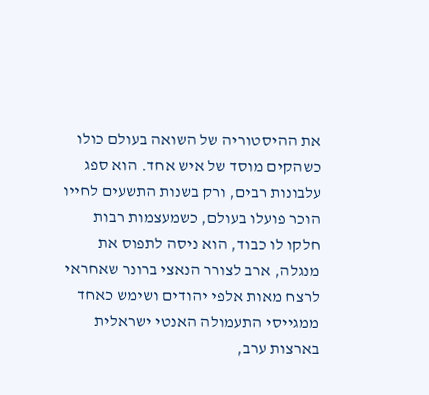את ההיסטוריה של השואה בעולם כולו כשהקים מוסד של איש אחד. הוא ספג עלבונות רבים, ורק בשנות התשעים לחייו הוכר פועלו בעולם, כשמעצמות רבות חלקו לו כבוד, הוא ניסה לתפוס את מנגלה, ארב לצורר הנאצי ברונר שאחראי לרצח מאות אלפי יהודים ושימש כאחד ממגייסי התעמולה האנטי ישראלית בארצות ערב,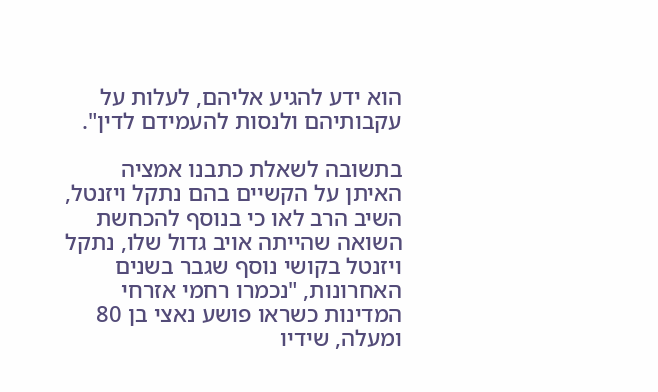הוא ידע להגיע אליהם, לעלות על עקבותיהם ולנסות להעמידם לדין".

בתשובה לשאלת כתבנו אמציה האיתן על הקשיים בהם נתקל ויזנטל, השיב הרב לאו כי בנוסף להכחשת השואה שהייתה אויב גדול שלו, נתקל ויזנטל בקושי נוסף שגבר בשנים האחרונות, "נכמרו רחמי אזרחי המדינות כשראו פושע נאצי בן 80 ומעלה, שידיו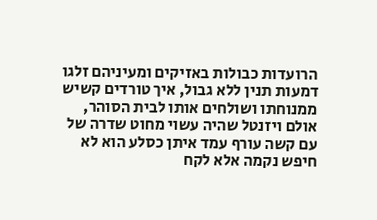הרועדות כבולות באזיקים ומעיניהם זלגו דמעות תנין ללא גבול, איך טורדים קשיש ממנוחתו ושולחים אותו לבית הסוהר, אולם ויזנטל שהיה עשוי מחוט שדרה של עם קשה עורף עמד איתן כסלע הוא לא חיפש נקמה אלא לקח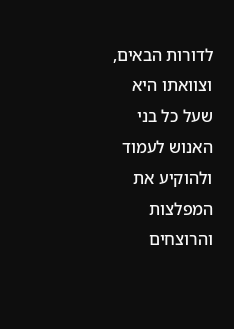לדורות הבאים, וצוואתו היא שעל כל בני האנוש לעמוד ולהוקיע את המפלצות והרוצחים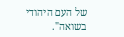של העם היהודי בשואה".